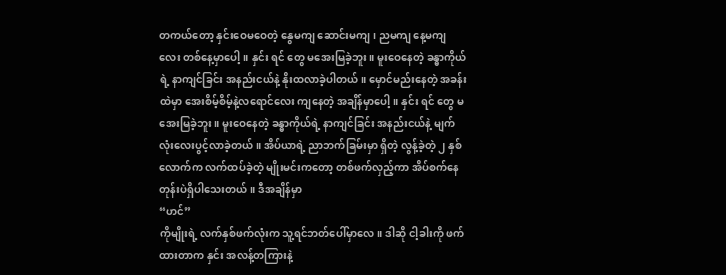တကယ်တော့ နှင်းဝေမဝေတဲ့ နွေမကျ ဆောင်းမကျ ၊ ညမကျ နေ့မကျလေး တစ်နေ့မှာပေါ့။ နှင်း ရင် တွေ မအေးမြခဲ့ဘူး။ မူးဝေနေတဲ့ ခန္ဓာကိုယ်ရဲ့ နာကျင်ခြင်း အနည်းငယ်နဲ့ နိုးထလာခဲ့ပါတယ်။ မှောင်မည်းနေတဲ့ အခန်းထဲမှာ အေးစိမ့်စိမ့်နဲ့လရောင်လေး ကျနေတဲ့ အချိန်မှာပေါ့။ နှင်း ရင် တွေ မအေးမြခဲ့ဘူး။ မူးဝေနေတဲ့ ခန္ဓာကိုယ်ရဲ့ နာကျင်ခြင်း အနည်းငယ်နဲ့ မျက်လုံးလေးပွင့်လာခဲ့တယ်။ အိပ်ယာရဲ့ ညာဘက်ခြမ်းမှာ ရှိတဲ့ လွန့်ခဲ့တဲ့ ၂ နှစ်လောက်က လက်ထပ်ခဲ့တဲ့ မျိုးမင်းကတော့ တစ်ဖက်လှည့်ကာ အိပ်စက်နေတုန်းပဲရှိပါသေးတယ်။ ဒီအချိန်မှာ
“ဟင်”
ကိုမျိုးရဲ့ လက်နှစ်ဖက်လုံးက သူ့ရင်ဘတ်ပေါ်မှာလေ။ ဒါဆို ငါ့ခါးကို ဖက်ထားတာက နှင်း အလန့်တကြားနဲ့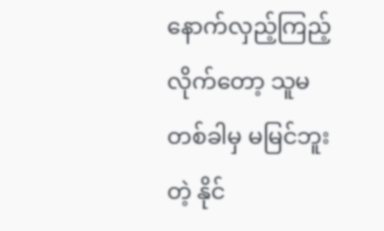နောက်လှည့်ကြည့်လိုက်တော့ သူမတစ်ခါမှ မမြင်ဘူးတဲ့ နိုင်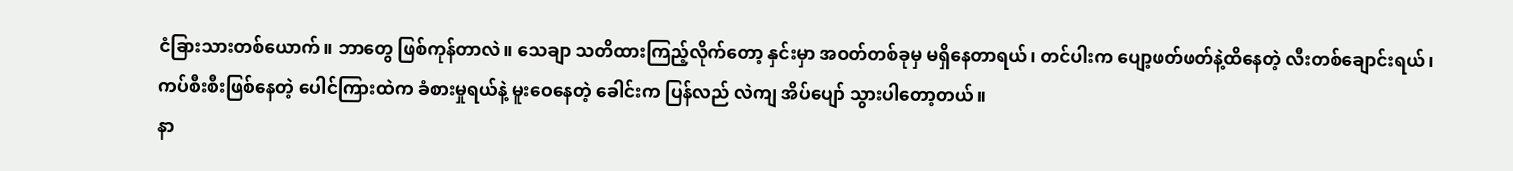ငံခြားသားတစ်ယောက်။ ဘာတွေ ဖြစ်ကုန်တာလဲ။ သေချာ သတိထားကြည့်လိုက်တော့ နှင်းမှာ အဝတ်တစ်ခုမှ မရှိနေတာရယ်၊ တင်ပါးက ပျော့ဖတ်ဖတ်နဲ့ထိနေတဲ့ လီးတစ်ချောင်းရယ်၊ ကပ်စီးစီးဖြစ်နေတဲ့ ပေါင်ကြားထဲက ခံစားမှုရယ်နဲ့ မူးဝေနေတဲ့ ခေါင်းက ပြန်လည် လဲကျ အိပ်ပျော် သွားပါတော့တယ်။
နာ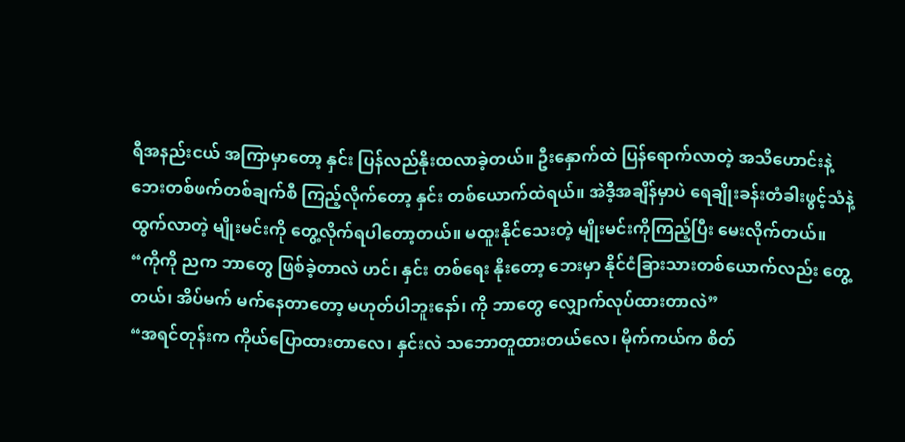ရီအနည်းငယ် အကြာမှာတော့ နှင်း ပြန်လည်နိုးထလာခဲ့တယ်။ ဦးနှောက်ထဲ ပြန်ရောက်လာတဲ့ အသိဟောင်းနဲ့ ဘေးတစ်ဖက်တစ်ချက်စီ ကြည့်လိုက်တော့ နှင်း တစ်ယောက်ထဲရယ်။ အဲဒီ့အချိန်မှာပဲ ရေချိုးခန်းတံခါးဖွင့်သံနဲ့ ထွက်လာတဲ့ မျိုးမင်းကို တွေ့လိုက်ရပါတော့တယ်။ မထူးနိုင်သေးတဲ့ မျိုးမင်းကိုကြည့်ပြီး မေးလိုက်တယ်။
“ကိုကို ညက ဘာတွေ ဖြစ်ခဲ့တာလဲ ဟင်၊ နှင်း တစ်ရေး နိုးတော့ ဘေးမှာ နိုင်ငံခြားသားတစ်ယောက်လည်း တွေ့တယ်၊ အိပ်မက် မက်နေတာတော့ မဟုတ်ပါဘူးနော်၊ ကို ဘာတွေ လျှောက်လုပ်ထားတာလဲ”
“အရင်တုန်းက ကိုယ်ပြောထားတာလေ၊ နှင်းလဲ သဘောတူထားတယ်လေ၊ မိုက်ကယ်က စိတ်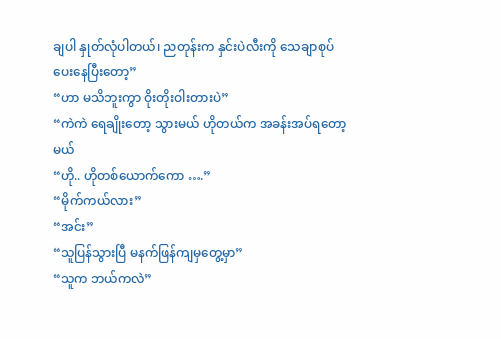ချပါ နှုတ်လုံပါတယ်၊ ညတုန်းက နှင်းပဲလီးကို သေချာစုပ်ပေးနေပြီးတော့”
“ဟာ မသိဘူးကွာ ဝိုးတိုးဝါးတားပဲ”
“ကဲကဲ ရေချိုးတော့ သွားမယ် ဟိုတယ်က အခန်းအပ်ရတော့မယ်
“ဟို.. ဟိုတစ်ယောက်ကော ….”
“မိုက်ကယ်လား”
“အင်း”
“သူပြန်သွားပြီ မနက်ဖြန်ကျမှတွေ့မှာ”
“သူက ဘယ်ကလဲ”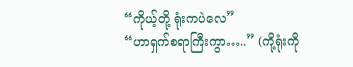“ကိုယ့်တို့ ရုံးကပဲလေ”
“ဟာရှက်စရာကြီးကွာ…..” (ကို့ရုံးကို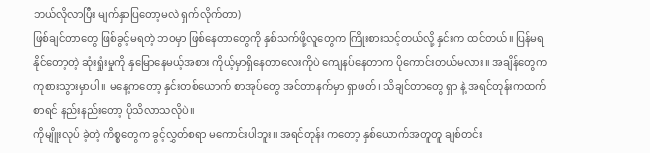ဘယ်လိုလာပြီး မျက်နှာပြတော့မလဲ ရှက်လိုက်တာ)
ဖြစ်ချင်တာတွေ ဖြစ်ခွင့်မရတဲ့ ဘဝမှာ ဖြစ်နေတာတွေကို နှစ်သက်ဖို့လူတွေက ကြိုးစားသင့်တယ်လို့ နှင်းက ထင်တယ်။ ပြန်မရနိုင်တော့တဲ့ ဆုံးရှုံးမှုကို နှမြောနေမယ့်အစား ကိုယ့်မှာရှိနေတာလေးကိုပဲ ကျေနပ်နေတာက ပိုကောင်းတယ်မလား။ အချိန်တွေက ကုစားသွားမှာပါ။ မနေ့ကတော့ နှင်းတစ်ယောက် စာအုပ်တွေ အင်တာနက်မှာ ရှာဖတ်၊ သိချင်တာတွေ ရှာ နဲ့ အရင်တုန်းကထက်စာရင် နည်းနည်းတော့ ပိုသိလာသလိုပဲ။
ကိုမျိူးလုပ် ခဲ့တဲ့ ကိစ္စတွေက ခွင့်လွှတ်စရာ မကောင်းပါဘူး။ အရင်တုန်း ကတော့ နှစ်ယောက်အတူတူ ချစ်တင်း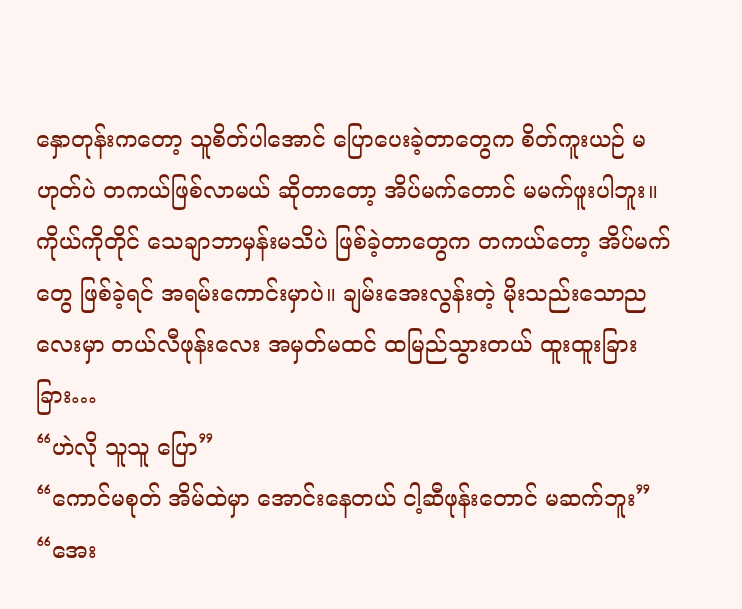နှောတုန်းကတော့ သူစိတ်ပါအောင် ပြောပေးခဲ့တာတွေက စိတ်ကူးယဉ် မဟုတ်ပဲ တကယ်ဖြစ်လာမယ် ဆိုတာတော့ အိပ်မက်တောင် မမက်ဖူးပါဘူး။ ကိုယ်ကိုတိုင် သေချာဘာမှန်းမသိပဲ ဖြစ်ခဲ့တာတွေက တကယ်တော့ အိပ်မက်တွေ ဖြစ်ခဲ့ရင် အရမ်းကောင်းမှာပဲ။ ချမ်းအေးလွန်းတဲ့ မိုးသည်းသောညလေးမှာ တယ်လီဖုန်းလေး အမှတ်မထင် ထမြည်သွားတယ် ထူးထူးခြားခြား…
“ဟဲလို သူသူ ပြော”
“ကောင်မစုတ် အိမ်ထဲမှာ အောင်းနေတယ် ငါ့ဆီဖုန်းတောင် မဆက်ဘူး”
“အေး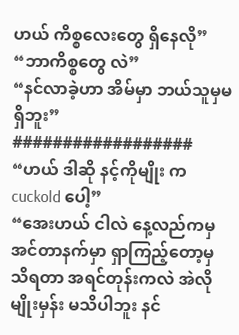ဟယ် ကိစ္စလေးတွေ ရှိနေလို”
“ဘာကိစ္စတွေ လဲ”
“နင်လာခဲ့ဟာ အိမ်မှာ ဘယ်သူမှမရှိဘူး”
##################
“ဟယ် ဒါဆို နင့်ကိုမျိုး က cuckold ပေါ့”
“အေးဟယ် ငါလဲ နေ့လည်ကမှ အင်တာနက်မှာ ရှာကြည့်တော့မှ သိရတာ အရင်တုန်းကလဲ အဲလိုမျိုးမှန်း မသိပါဘူး နင်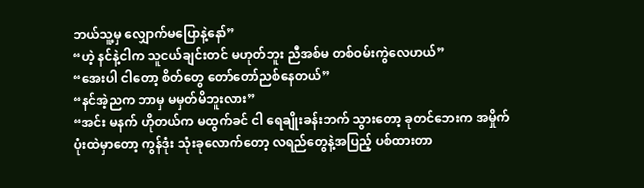ဘယ်သူ့မှ လျှောက်မပြောနဲ့နော်”
“ဟဲ့ နင်နဲ့ငါက သူငယ်ချင်းတင် မဟုတ်ဘူး ညီအစ်မ တစ်ဝမ်းကွဲလေဟယ်”
“အေးပါ ငါတော့ စိတ်တွေ တော်တော်ညစ်နေတယ်”
“နင်အဲ့ညက ဘာမှ မမှတ်မိဘူးလား”
“အင်း မနက် ဟိုတယ်က မထွက်ခင် ငါ ရေချိုးခန်းဘက် သွားတော့ ခုတင်ဘေးက အမှိုက် ပုံးထဲမှာတော့ ကွန်ဒုံး သုံးခုလောက်တော့ လရည်တွေနဲ့အပြည့် ပစ်ထားတာ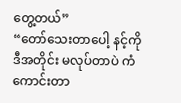တွေ့တယ်”
“တော်သေးတာပေါ့ နင့်ကို ဒီအတိုင်း မလုပ်တာပဲ ကံကောင်းတာ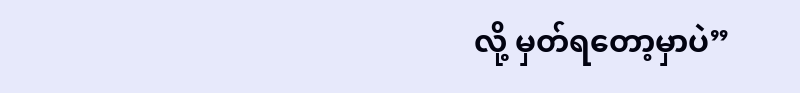လို့ မှတ်ရတော့မှာပဲ”